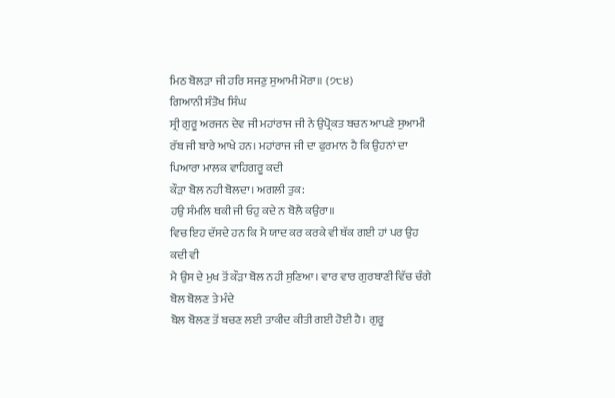ਮਿਠ ਬੋਲੜਾ ਜੀ ਹਰਿ ਸਜਣੁ ਸੁਆਮੀ ਮੋਰਾ॥ (੭੮੪)
ਗਿਆਨੀ ਸੰਤੋਖ ਸਿੰਘ
ਸ੍ਰੀ ਗੁਰੂ ਅਰਜਨ ਦੇਵ ਜੀ ਮਹਾਂਰਾਜ ਜੀ ਨੇ ਉਪ੍ਰੋਕਤ ਬਚਨ ਆਪਣੇ ਸੁਆਮੀ
ਰੱਬ ਜੀ ਬਾਰੇ ਆਖੇ ਹਨ। ਮਹਾਂਰਾਜ ਜੀ ਦਾ ਫੁਰਮਾਨ ਹੈ ਕਿ ਉਹਨਾਂ ਦਾ ਪਿਆਰਾ ਮਾਲਕ ਵਾਹਿਗਰੂ ਕਦੀ
ਕੌੜਾ ਬੋਲ ਨਹੀ ਬੋਲਦਾ। ਅਗਲੀ ਤੁਕ:
ਹਉ ਸੰਮਲਿ ਥਕੀ ਜੀ ਓਹੁ ਕਦੇ ਨ ਬੋਲੈ ਕਉਰਾ॥
ਵਿਚ ਇਹ ਦੱਸਦੇ ਹਨ ਕਿ ਮੈ ਯਾਦ ਕਰ ਕਰਕੇ ਵੀ ਥੱਕ ਗਈ ਹਾਂ ਪਰ ਉਹ ਕਦੀ ਵੀ
ਮੈ ਉਸ ਦੇ ਮੁਖ ਤੋਂ ਕੌੜਾ ਬੋਲ ਨਹੀ ਸੁਣਿਆ। ਵਾਰ ਵਾਰ ਗੁਰਬਾਣੀ ਵਿੱਚ ਚੰਗੇ ਬੋਲ ਬੋਲਣ ਤੇ ਮੰਦੇ
ਬੋਲ ਬੋਲਣ ਤੋਂ ਬਚਣ ਲਈ ਤਾਕੀਦ ਕੀਤੀ ਗਈ ਹੋਈ ਹੈ। ਗੁਰੂ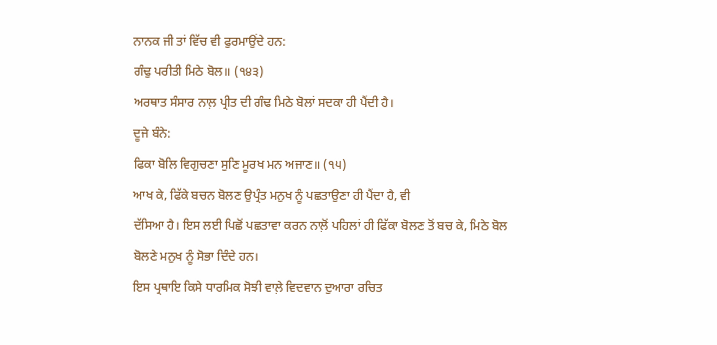ਨਾਨਕ ਜੀ ਤਾਂ ਵਿੱਚ ਵੀ ਫੁਰਮਾਉਂਦੇ ਹਨ:
ਗੰਢੁ ਪਰੀਤੀ ਮਿਠੇ ਬੋਲ॥ (੧੪੩)
ਅਰਥਾਤ ਸੰਸਾਰ ਨਾਲ਼ ਪ੍ਰੀਤ ਦੀ ਗੰਢ ਮਿਠੇ ਬੋਲਾਂ ਸਦਕਾ ਹੀ ਪੈਂਦੀ ਹੈ।
ਦੂਜੇ ਬੰਨੇ:
ਫਿਕਾ ਬੋਲਿ ਵਿਗੁਚਣਾ ਸੁਣਿ ਮੂਰਖ ਮਨ ਅਜਾਣ॥ (੧੫)
ਆਖ ਕੇ, ਫਿੱਕੇ ਬਚਨ ਬੋਲਣ ਉਪ੍ਰੰਤ ਮਨੁਖ ਨੂੰ ਪਛਤਾਉਣਾ ਹੀ ਪੈਂਦਾ ਹੈ, ਵੀ
ਦੱਸਿਆ ਹੈ। ਇਸ ਲਈ ਪਿਛੋਂ ਪਛਤਾਵਾ ਕਰਨ ਨਾਲ਼ੋਂ ਪਹਿਲਾਂ ਹੀ ਫਿੱਕਾ ਬੋਲਣ ਤੋਂ ਬਚ ਕੇ, ਮਿਠੇ ਬੋਲ
ਬੋਲਣੇ ਮਨੁਖ ਨੂੰ ਸੋਭਾ ਦਿੰਦੇ ਹਨ।
ਇਸ ਪ੍ਰਥਾਇ ਕਿਸੇ ਧਾਰਮਿਕ ਸੋਝੀ ਵਾਲ਼ੇ ਵਿਦਵਾਨ ਦੁਆਰਾ ਰਚਿਤ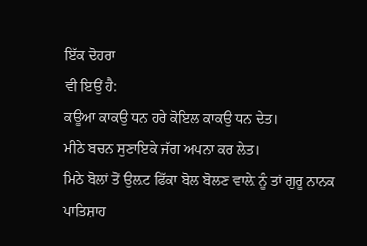ਇੱਕ ਦੋਹਰਾ
ਵੀ ਇਉਂ ਹੈ:
ਕਊਆ ਕਾਕਉ ਧਨ ਹਰੇ ਕੋਇਲ ਕਾਕਉ ਧਨ ਦੇਤ।
ਮੀਠੇ ਬਚਨ ਸੁਣਾਇਕੇ ਜੱਗ ਅਪਨਾ ਕਰ ਲੇਤ।
ਮਿਠੇ ਬੋਲਾਂ ਤੋਂ ਉਲ਼ਟ ਫਿੱਕਾ ਬੋਲ ਬੋਲਣ ਵਾਲ਼ੇ ਨੂੰ ਤਾਂ ਗੁਰੂ ਨਾਨਕ
ਪਾਤਿਸ਼ਾਹ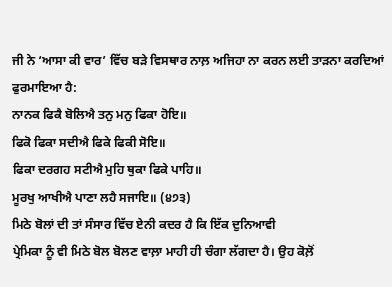ਜੀ ਨੇ ‘ਆਸਾ ਕੀ ਵਾਰ’ ਵਿੱਚ ਬੜੇ ਵਿਸਥਾਰ ਨਾਲ਼ ਅਜਿਹਾ ਨਾ ਕਰਨ ਲਈ ਤਾੜਨਾ ਕਰਦਿਆਂ
ਫੁਰਮਾਇਆ ਹੈ:
ਨਾਨਕ ਫਿਕੈ ਬੋਲਿਐ ਤਨੁ ਮਨੁ ਫਿਕਾ ਹੋਇ॥
ਫਿਕੋ ਫਿਕਾ ਸਦੀਐ ਫਿਕੇ ਫਿਕੀ ਸੋਇ॥
ਫਿਕਾ ਦਰਗਹ ਸਟੀਐ ਮੁਹਿ ਥੁਕਾ ਫਿਕੇ ਪਾਹਿ॥
ਮੂਰਖੁ ਆਖੀਐ ਪਾਣਾ ਲਹੈ ਸਜਾਇ॥ (੪੭੩)
ਮਿਠੇ ਬੋਲਾਂ ਦੀ ਤਾਂ ਸੰਸਾਰ ਵਿੱਚ ਏਨੀ ਕਦਰ ਹੈ ਕਿ ਇੱਕ ਦੁਨਿਆਵੀ
ਪ੍ਰੇਮਿਕਾ ਨੂੰ ਵੀ ਮਿਠੇ ਬੋਲ ਬੋਲਣ ਵਾਲ਼ਾ ਮਾਹੀ ਹੀ ਚੰਗਾ ਲੱਗਦਾ ਹੈ। ਉਹ ਕੋਲ਼ੋਂ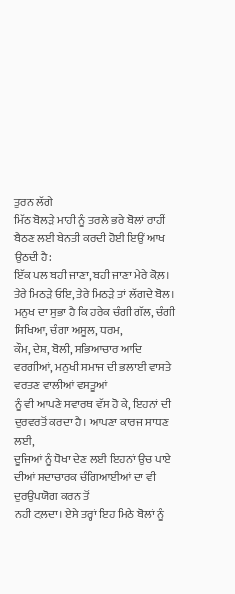ਤੁਰਨ ਲੱਗੇ
ਮਿੱਠ ਬੋਲੜੇ ਮਾਹੀ ਨੂੰ ਤਰਲੇ ਭਰੇ ਬੋਲਾਂ ਰਾਹੀਂ ਬੈਠਣ ਲਈ ਬੇਨਤੀ ਕਰਦੀ ਹੋਈ ਇਉਂ ਆਖ ਉਠਦੀ ਹੈ:
ਇੱਕ ਪਲ ਬਹੀ ਜਾਣਾ, ਬਹੀ ਜਾਣਾ ਮੇਰੇ ਕੋਲ਼।
ਤੇਰੇ ਮਿਠੜੇ ਓਇ, ਤੇਰੇ ਮਿਠੜੇ ਤਾਂ ਲੱਗਦੇ ਬੋਲ।
ਮਨੁਖ ਦਾ ਸੁਭਾ ਹੈ ਕਿ ਹਰੇਕ ਚੰਗੀ ਗੱਲ, ਚੰਗੀ ਸਿਖਿਆ, ਚੰਗਾ ਅਸੂਲ, ਧਰਮ,
ਕੌਮ, ਦੇਸ਼, ਬੋਲੀ, ਸਭਿਆਚਾਰ ਆਦਿ ਵਰਗੀਆਂ, ਮਨੁਖੀ ਸਮਾਜ ਦੀ ਭਲਾਈ ਵਾਸਤੇ ਵਰਤਣ ਵਾਲੀਆਂ ਵਸਤੂਆਂ
ਨੂੰ ਵੀ ਆਪਣੇ ਸਵਾਰਥ ਵੱਸ ਹੋ ਕੇ, ਇਹਨਾਂ ਦੀ ਦੁਰਵਰਤੋਂ ਕਰਦਾ ਹੈ। ਆਪਣਾ ਕਾਰਜ ਸਾਧਣ ਲਈ,
ਦੂਜਿਆਂ ਨੂੰ ਧੋਖਾ ਦੇਣ ਲਈ ਇਹਨਾਂ ਉਚ ਪਾਏ ਦੀਆਂ ਸਦਾਚਾਰਕ ਚੰਗਿਆਈਆਂ ਦਾ ਵੀ ਦੁਰਉਪਯੋਗ ਕਰਨ ਤੋਂ
ਨਹੀ ਟਲ਼ਦਾ। ਏਸੇ ਤਰ੍ਹਾਂ ਇਹ ਮਿਠੇ ਬੋਲਾਂ ਨੂੰ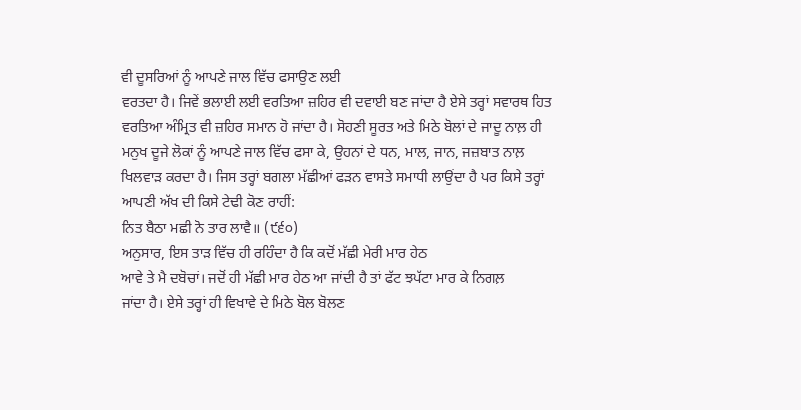ਵੀ ਦੂਸਰਿਆਂ ਨੂੰ ਆਪਣੇ ਜਾਲ ਵਿੱਚ ਫਸਾਉਣ ਲਈ
ਵਰਤਦਾ ਹੈ। ਜਿਵੇਂ ਭਲਾਈ ਲਈ ਵਰਤਿਆ ਜ਼ਹਿਰ ਵੀ ਦਵਾਈ ਬਣ ਜਾਂਦਾ ਹੈ ਏਸੇ ਤਰ੍ਹਾਂ ਸਵਾਰਥ ਹਿਤ
ਵਰਤਿਆ ਅੰਮ੍ਰਿਤ ਵੀ ਜ਼ਹਿਰ ਸਮਾਨ ਹੋ ਜਾਂਦਾ ਹੈ। ਸੋਹਣੀ ਸੂਰਤ ਅਤੇ ਮਿਠੇ ਬੋਲਾਂ ਦੇ ਜਾਦੂ ਨਾਲ਼ ਹੀ
ਮਨੁਖ ਦੂਜੇ ਲੋਕਾਂ ਨੂੰ ਆਪਣੇ ਜਾਲ ਵਿੱਚ ਫਸਾ ਕੇ, ਉਹਨਾਂ ਦੇ ਧਨ, ਮਾਲ, ਜਾਨ, ਜਜ਼ਬਾਤ ਨਾਲ਼
ਖਿਲਵਾੜ ਕਰਦਾ ਹੈ। ਜਿਸ ਤਰ੍ਹਾਂ ਬਗਲਾ ਮੱਛੀਆਂ ਫੜਨ ਵਾਸਤੇ ਸਮਾਧੀ ਲਾਉਂਦਾ ਹੈ ਪਰ ਕਿਸੇ ਤਰ੍ਹਾਂ
ਆਪਣੀ ਅੱਖ ਦੀ ਕਿਸੇ ਟੇਢੀ ਕੋਣ ਰਾਹੀਂ:
ਨਿਤ ਬੈਠਾ ਮਛੀ ਨੋ ਤਾਰ ਲਾਵੈ॥ (੯੬੦)
ਅਨੁਸਾਰ, ਇਸ ਤਾੜ ਵਿੱਚ ਹੀ ਰਹਿੰਦਾ ਹੈ ਕਿ ਕਦੋਂ ਮੱਛੀ ਮੇਰੀ ਮਾਰ ਹੇਠ
ਆਵੇ ਤੇ ਮੈ ਦਬੋਚਾਂ। ਜਦੋਂ ਹੀ ਮੱਛੀ ਮਾਰ ਹੇਠ ਆ ਜਾਂਦੀ ਹੈ ਤਾਂ ਫੱਟ ਝਪੱਟਾ ਮਾਰ ਕੇ ਨਿਗਲ਼
ਜਾਂਦਾ ਹੈ। ਏਸੇ ਤਰ੍ਹਾਂ ਹੀ ਵਿਖਾਵੇ ਦੇ ਮਿਠੇ ਬੋਲ ਬੋਲਣ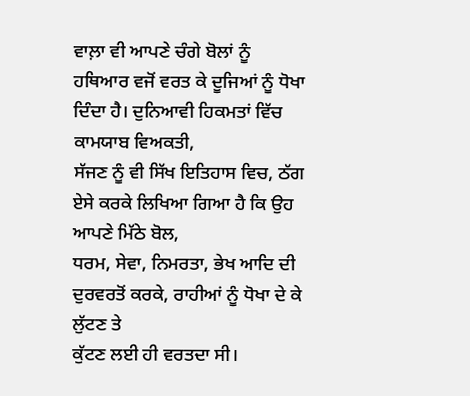ਵਾਲ਼ਾ ਵੀ ਆਪਣੇ ਚੰਗੇ ਬੋਲਾਂ ਨੂੰ
ਹਥਿਆਰ ਵਜੋਂ ਵਰਤ ਕੇ ਦੂਜਿਆਂ ਨੂੰ ਧੋਖਾ ਦਿੰਦਾ ਹੈ। ਦੁਨਿਆਵੀ ਹਿਕਮਤਾਂ ਵਿੱਚ ਕਾਮਯਾਬ ਵਿਅਕਤੀ,
ਸੱਜਣ ਨੂੰ ਵੀ ਸਿੱਖ ਇਤਿਹਾਸ ਵਿਚ, ਠੱਗ ਏਸੇ ਕਰਕੇ ਲਿਖਿਆ ਗਿਆ ਹੈ ਕਿ ਉਹ ਆਪਣੇ ਮਿੱਠੇ ਬੋਲ,
ਧਰਮ, ਸੇਵਾ, ਨਿਮਰਤਾ, ਭੇਖ ਆਦਿ ਦੀ ਦੁਰਵਰਤੋਂ ਕਰਕੇ, ਰਾਹੀਆਂ ਨੂੰ ਧੋਖਾ ਦੇ ਕੇ ਲੁੱਟਣ ਤੇ
ਕੁੱਟਣ ਲਈ ਹੀ ਵਰਤਦਾ ਸੀ।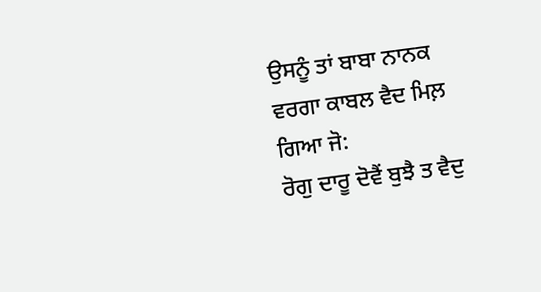ਉਸਨੂੰ ਤਾਂ ਬਾਬਾ ਨਾਨਕ ਵਰਗਾ ਕਾਬਲ ਵੈਦ ਮਿਲ਼ ਗਿਆ ਜੋ:
ਰੋਗੁ ਦਾਰੂ ਦੋਵੈਂ ਬੁਝੈ ਤ ਵੈਦੁ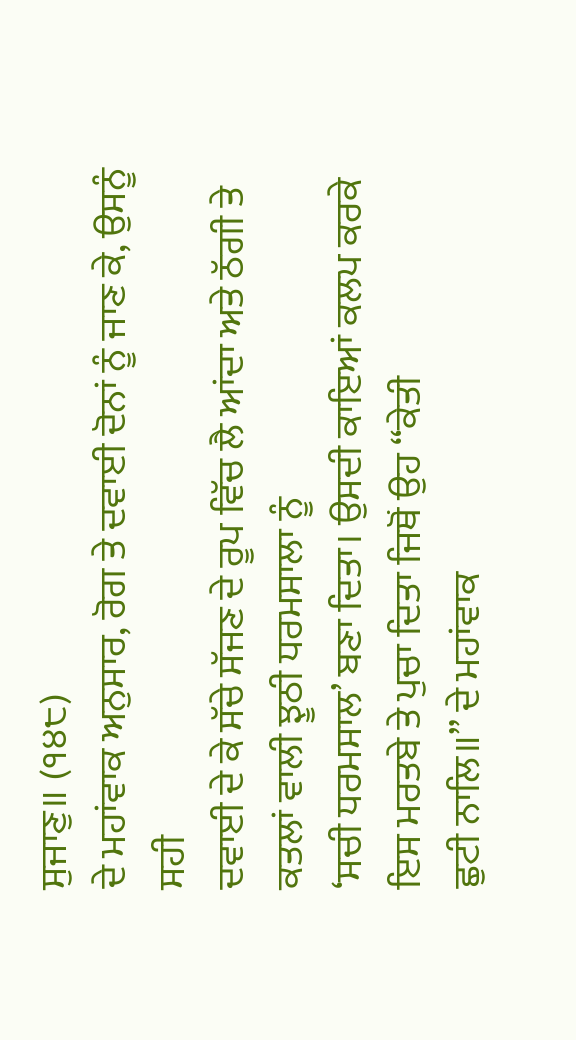ਸੁਜਾਣੁ॥ (੧੪੮)
ਦੇ ਮਹਾਂਵਾਕ ਅਨੁਸਾਰ, ਰੋਗ ਤੇ ਦਵਾਈ ਦੋਨਾਂ ਨੂੰ ਜਾਣ ਕੇ, ਉਸਨੂੰ ਸਹੀ
ਦਵਾਈ ਦੇ ਕੇ ਸੱਚੇ ਸੱਜਣ ਦੇ ਰੂਪ ਵਿੱਚ ਲੈ ਆਂਦਾ ਅਤੇ ਠੱਗੀ ਤੇ ਕਤਲਾਂ ਵਾਲੀ ਝੂਠੀ ਧਰਮਸਾਲਾ ਨੂੰ
‘ਸਚੀ ਧਰਮਸਾਲ’ ਬਣਾ ਦਿਤਾ। ਉਸਦੀ ਕਾਇਆਂ ਕਲਪ ਕਰਕੇ ਇਸ ਮਰਤਬੇ ਤੇ ਪੁਚਾ ਦਿਤਾ ਜਿਥੋਂ ਉਹ “ਕੇਤੀ
ਛੁਟੀ ਨਾਲਿ॥” ਦੇ ਮਹਾਂਵਾਕ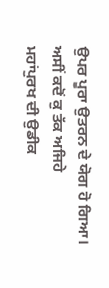ਉਪਰ ਪੂਰਾ ਉਤਰਨ ਦੇ ਯੋਗ ਹੋ ਗਿਆ। ਅਸੀਂ ਕਦੋਂ ਕੁ ਤੱਕ ਅਜਿਹੇ
ਮਹਾਂਪੁਰਖ ਦੀ ਉਡੀਕ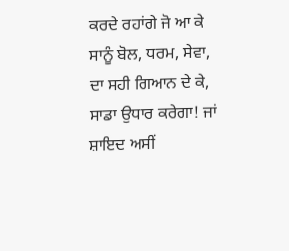ਕਰਦੇ ਰਹਾਂਗੇ ਜੋ ਆ ਕੇ ਸਾਨੂੰ ਬੋਲ, ਧਰਮ, ਸੇਵਾ, ਦਾ ਸਹੀ ਗਿਆਨ ਦੇ ਕੇ,
ਸਾਡਾ ਉਧਾਰ ਕਰੇਗਾ! ਜਾਂ ਸ਼ਾਇਦ ਅਸੀਂ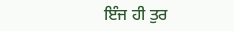ਇੰਜ ਹੀ ਤੁਰ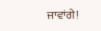ਜਾਵਾਂਗੇ!